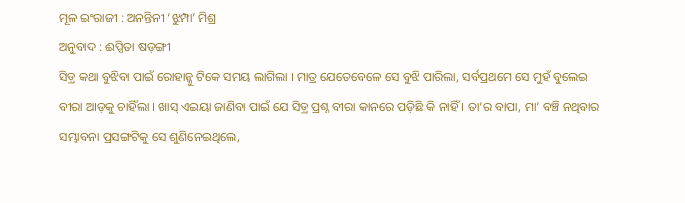ମୂଳ ଇଂରାଜୀ : ଅନନ୍ତିନୀ ‘ଝୁମ୍ପା’ ମିଶ୍ର
ଅନୁବାଦ : ଈପ୍ସିତା ଷଡ଼ଙ୍ଗୀ
ସିଡ଼୍ର କଥା ବୁଝିବା ପାଇଁ ରୋହାନ୍କୁ ଟିକେ ସମୟ ଲାଗିଲା । ମାତ୍ର ଯେତେବେଳେ ସେ ବୁଝି ପାରିଲା, ସର୍ବପ୍ରଥମେ ସେ ମୁହଁ ବୁଲେଇ ବୀରା ଆଡ଼କୁ ଚାହିଁଲା । ଖାସ୍ ଏଇୟା ଜାଣିବା ପାଇଁ ଯେ ସିଡ଼୍ର ପ୍ରଶ୍ନ ବୀରା କାନରେ ପଡ଼ିଛି କି ନାହିଁ । ତା’ର ବାପା, ମା’ ବଞ୍ଚି ନଥିବାର ସମ୍ଭାବନା ପ୍ରସଙ୍ଗଟିକୁ ସେ ଶୁଣିନେଇଥିଲେ,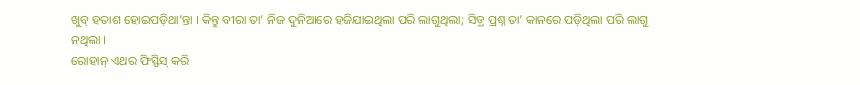ଖୁବ୍ ହତାଶ ହୋଇପଡ଼ିଥା’ନ୍ତା । କିନ୍ତୁ ବୀରା ତା’ ନିଜ ଦୁନିଆରେ ହଜିଯାଇଥିଲା ପରି ଲାଗୁଥିଲା; ସିଡ଼୍ର ପ୍ରଶ୍ନ ତା’ କାନରେ ପଡ଼ିଥିଲା ପରି ଲାଗୁ ନଥିଲା ।
ରୋହାନ୍ ଏଥର ଫିସ୍ଫିସ୍ କରି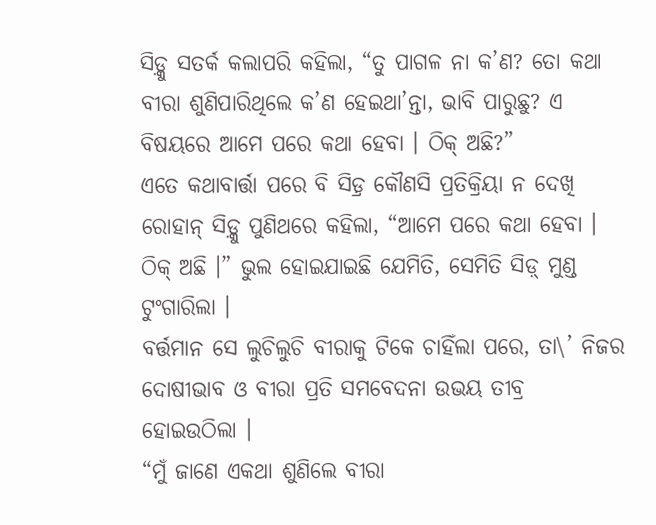ସିଡ଼୍କୁ ସତର୍କ କଲାପରି କହିଲା, “ତୁ ପାଗଳ ନା କ’ଣ? ତୋ କଥା ବୀରା ଶୁଣିପାରିଥିଲେ କ’ଣ ହେଇଥା’ନ୍ତା, ଭାବି ପାରୁଛୁ? ଏ ବିଷୟରେ ଆମେ ପରେ କଥା ହେବା । ଠିକ୍ ଅଛି?”
ଏତେ କଥାବାର୍ତ୍ତା ପରେ ବି ସିଡ଼୍ର କୌଣସି ପ୍ରତିକ୍ରିୟା ନ ଦେଖି ରୋହାନ୍ ସିଡ଼୍କୁ ପୁଣିଥରେ କହିଲା, “ଆମେ ପରେ କଥା ହେବା । ଠିକ୍ ଅଛି ।” ଭୁଲ ହୋଇଯାଇଛି ଯେମିତି, ସେମିତି ସିଡ଼୍ ମୁଣ୍ଡ ଟୁଂଗାରିଲା ।
ବର୍ତ୍ତମାନ ସେ ଲୁଚିଲୁଚି ବୀରାକୁ ଟିକେ ଚାହିଁଲା ପରେ, ତା\’ ନିଜର ଦୋଷୀଭାବ ଓ ବୀରା ପ୍ରତି ସମବେଦନା ଉଭୟ ତୀବ୍ର ହୋଇଉଠିଲା ।
“ମୁଁ ଜାଣେ ଏକଥା ଶୁଣିଲେ ବୀରା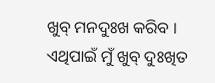ଖୁବ୍ ମନଦୁଃଖ କରିବ । ଏଥିପାଇଁ ମୁଁ ଖୁବ୍ ଦୁଃଖିତ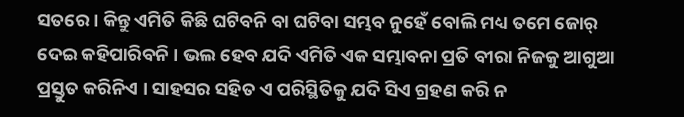ସତରେ । କିନ୍ତୁ ଏମିତି କିଛି ଘଟିବନି ବା ଘଟିବା ସମ୍ଭବ ନୁହେଁ ବୋଲି ମଧ୍ୟ ତମେ ଜୋର୍ ଦେଇ କହିପାରିବନି । ଭଲ ହେବ ଯଦି ଏମିତି ଏକ ସମ୍ଭାବନା ପ୍ରତି ବୀରା ନିଜକୁ ଆଗୁଆ ପ୍ରସ୍ତୁତ କରିନିଏ । ସାହସର ସହିତ ଏ ପରିସ୍ଥିତିକୁ ଯଦି ସିଏ ଗ୍ରହଣ କରି ନ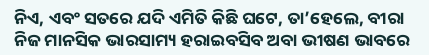ନିଏ, ଏବଂ ସତରେ ଯଦି ଏମିତି କିଛି ଘଟେ, ତା’ହେଲେ, ବୀରା ନିଜ ମାନସିକ ଭାରସାମ୍ୟ ହରାଇବସିବ ଅବା ଭୀଷଣ ଭାବରେ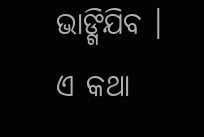ଭାଙ୍ଗିଯିବ । ଏ କଥା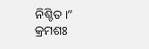ନିଶ୍ଚିତ ।”
କ୍ରମଶଃ